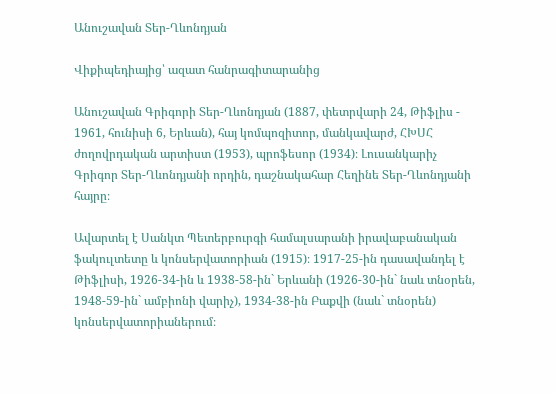Անուշավան Տեր-Ղևոնդյան

Վիքիպեդիայից՝ ազատ հանրագիտարանից

Անուշավան Գրիգորի Տեր-Ղևոնդյան (1887, փետրվարի 24, Թիֆլիս - 1961, հունիսի 6, Երևան), հայ կոմպոզիտոր, մանկավարժ, ՀԽՍՀ ժողովրդական արտիստ (1953), պրոֆեսոր (1934)։ Լուսանկարիչ Գրիգոր Տեր-Ղևոնդյանի որդին, դաշնակահար Հեղինե Տեր-Ղևոնդյանի հայրը։

Ավարտել է Սանկտ Պետերբուրգի համալսարանի իրավաբանական ֆակուլտետը և կոնսերվատորիան (1915)։ 1917-25-ին դասավանդել է Թիֆլիսի, 1926-34-ին և 1938-58-ին` Երևանի (1926-30-ին` նաև տնօրեն, 1948-59-ին` ամբիոնի վարիչ), 1934-38-ին Բաքվի (նաև` տնօրեն) կոնսերվատորիաներում։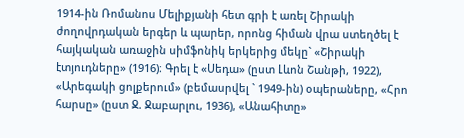1914-ին Ռոմանոս Մելիքյանի հետ գրի է առել Շիրակի ժողովրդական երգեր և պարեր, որոնց հիման վրա ստեղծել է հայկական առաջին սիմֆոնիկ երկերից մեկը` «Շիրակի էտյուդները» (1916)։ Գրել է «Սեդա» (ըստ Լևոն Շանթի, 1922), «Արեգակի ցոլքերում» (բեմասրվել ` 1949-ին) օպերաները, «Հրո հարսը» (ըստ Ջ. Ջաբարլու, 1936), «Անահիտը»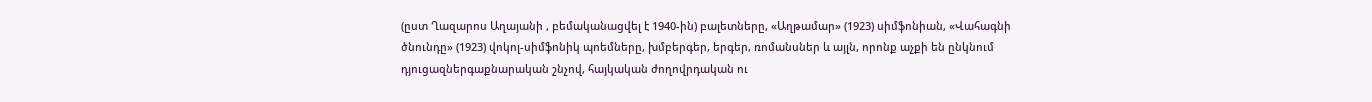(ըստ Ղազարոս Աղայանի , բեմականացվել է 1940-ին) բալետները, «Աղթամար» (1923) սիմֆոնիան, «Վահագնի ծնունդը» (1923) վոկոլ-սիմֆոնիկ պոեմները, խմբերգեր, երգեր, ռոմանսներ և այլն, որոնք աչքի են ընկնում դյուցազներգաքնարական շնչով, հայկական ժողովրդական ու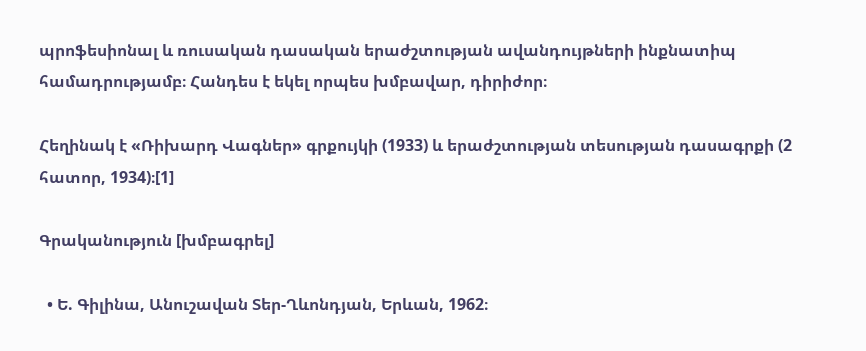պրոֆեսիոնալ և ռուսական դասական երաժշտության ավանդույթների ինքնատիպ համադրությամբ։ Հանդես է եկել որպես խմբավար, դիրիժոր։

Հեղինակ է «Ռիխարդ Վագներ» գրքույկի (1933) և երաժշտության տեսության դասագրքի (2 հատոր, 1934)։[1]

Գրականություն [խմբագրել]

  • Ե. Գիլինա, Անուշավան Տեր-Ղևոնդյան, Երևան, 1962։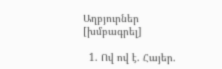Աղբյուրներ [խմբագրել]

  1. Ով ով է. Հայեր.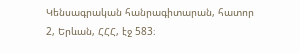Կենսագրական հանրագիտարան, հատոր 2, Երևան, ՀՀՀ, էջ 583։